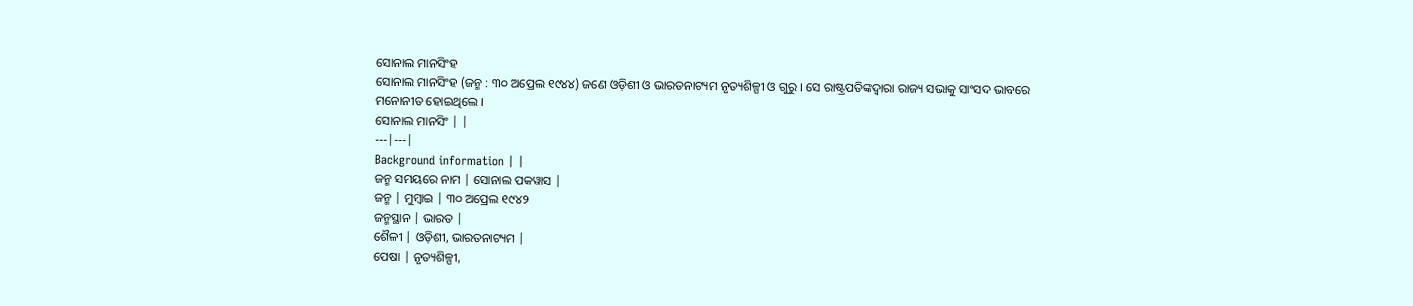ସୋନାଲ ମାନସିଂହ
ସୋନାଲ ମାନସିଂହ (ଜନ୍ମ : ୩୦ ଅପ୍ରେଲ ୧୯୪୪) ଜଣେ ଓଡ଼ିଶୀ ଓ ଭାରତନାଟ୍ୟମ ନୃତ୍ୟଶିଳ୍ପୀ ଓ ଗୁରୁ । ସେ ରାଷ୍ଟ୍ରପତିଙ୍କଦ୍ୱାରା ରାଜ୍ୟ ସଭାକୁ ସାଂସଦ ଭାବରେ ମନୋନୀତ ହୋଇଥିଲେ ।
ସୋନାଲ ମାନସିଂ | |
---|---|
Background information | |
ଜନ୍ମ ସମୟରେ ନାମ | ସୋନାଲ ପକୱାସ |
ଜନ୍ମ | ମୁମ୍ବାଇ | ୩୦ ଅପ୍ରେଲ ୧୯୪୨
ଜନ୍ମସ୍ଥାନ | ଭାରତ |
ଶୈଳୀ | ଓଡ଼ିଶୀ, ଭାରତନାଟ୍ୟମ |
ପେଷା | ନୃତ୍ୟଶିଳ୍ପୀ,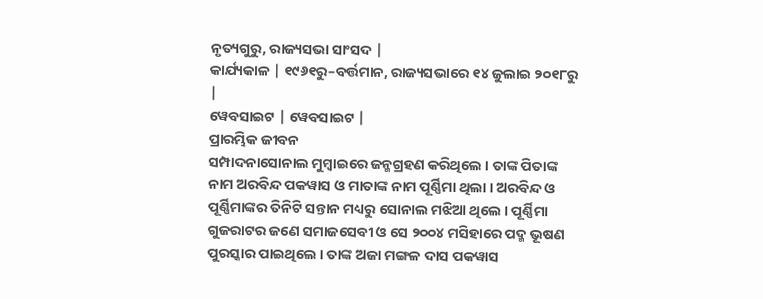ନୃତ୍ୟଗୁରୁ, ରାଜ୍ୟସଭା ସାଂସଦ |
କାର୍ଯ୍ୟକାଳ | ୧୯୬୧ରୁ–ବର୍ତ୍ତମାନ, ରାଜ୍ୟସଭାରେ ୧୪ ଜୁଲାଇ ୨୦୧୮ରୁ |
ୱେବସାଇଟ | ୱେବସାଇଟ |
ପ୍ରାରମ୍ଭିକ ଜୀବନ
ସମ୍ପାଦନାସୋନାଲ ମୁମ୍ବାଇରେ ଜନ୍ମଗ୍ରହଣ କରିଥିଲେ । ତାଙ୍କ ପିତାଙ୍କ ନାମ ଅରବିନ୍ଦ ପକୱାସ ଓ ମାତାଙ୍କ ନାମ ପୂର୍ଣ୍ଣିମା ଥିଲା । ଅରବିନ୍ଦ ଓ ପୂର୍ଣ୍ଣିମାଙ୍କର ତିନିଟି ସନ୍ତାନ ମଧ୍ୟରୁ ସୋନାଲ ମଝିଆ ଥିଲେ । ପୂର୍ଣ୍ଣିମା ଗୁଜରାଟର ଜଣେ ସମାଜସେବୀ ଓ ସେ ୨୦୦୪ ମସିହାରେ ପଦ୍ମ ଭୂଷଣ ପୁରସ୍କାର ପାଇଥିଲେ । ତାଙ୍କ ଅଜା ମଙ୍ଗଳ ଦାସ ପକୱାସ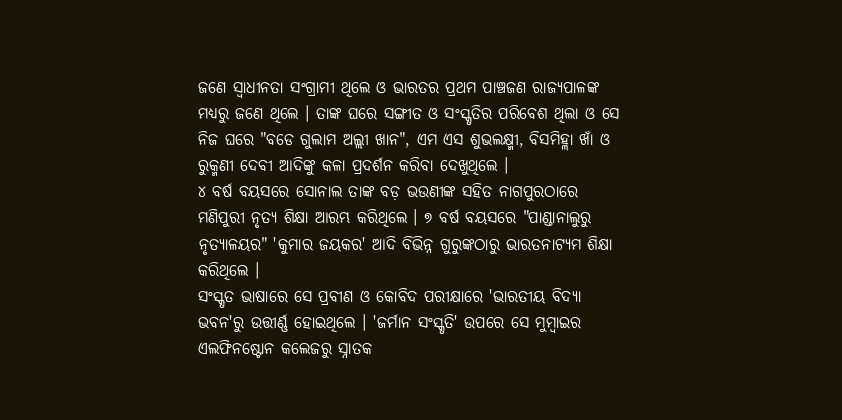ଜଣେ ସ୍ୱାଧୀନତା ସଂଗ୍ରାମୀ ଥିଲେ ଓ ଭାରତର ପ୍ରଥମ ପାଞ୍ଚଜଣ ରାଜ୍ୟପାଳଙ୍କ ମଧ୍ୟରୁ ଜଣେ ଥିଲେ । ତାଙ୍କ ଘରେ ସଙ୍ଗୀତ ଓ ସଂସ୍କୃତିର ପରିବେଶ ଥିଲା ଓ ସେ ନିଜ ଘରେ "ବଡେ ଗୁଲାମ ଅଲ୍ଲୀ ଖାନ", ଏମ ଏସ ଶୁଭଲକ୍ଷ୍ମୀ, ବିସମିହ୍ଲା ଖାଁ ଓ ରୁକ୍ମଣୀ ଦେବୀ ଆଦିଙ୍କୁ କଳା ପ୍ରଦର୍ଶନ କରିବା ଦେଖୁଥିଲେ ।
୪ ବର୍ଷ ବୟସରେ ସୋନାଲ ତାଙ୍କ ବଡ଼ ଭଉଣୀଙ୍କ ସହିତ ନାଗପୁରଠାରେ ମଣିପୁରୀ ନୃତ୍ୟ ଶିକ୍ଷା ଆରମ୍ଭ କରିଥିଲେ । ୭ ବର୍ଷ ବୟସରେ "ପାଣ୍ଡାନାଲୁରୁ ନୃତ୍ୟାଳୟର" 'କୁମାର ଜୟକର' ଆଦି ବିଭିନ୍ନ ଗୁରୁଙ୍କଠାରୁ ଭାରତନାଟ୍ୟମ ଶିକ୍ଷା କରିଥିଲେ ।
ସଂସ୍କୃତ ଭାଷାରେ ସେ ପ୍ରବୀଣ ଓ କୋବିଦ ପରୀକ୍ଷାରେ 'ଭାରତୀୟ ବିଦ୍ୟା ଭବନ'ରୁ ଉତ୍ତୀର୍ଣ୍ଣ ହୋଇଥିଲେ । 'ଜର୍ମାନ ସଂସ୍କୃତି' ଉପରେ ସେ ମୁମ୍ବାଇର ଏଲଫିନଷ୍ଟୋନ କଲେଜରୁ ସ୍ନାତକ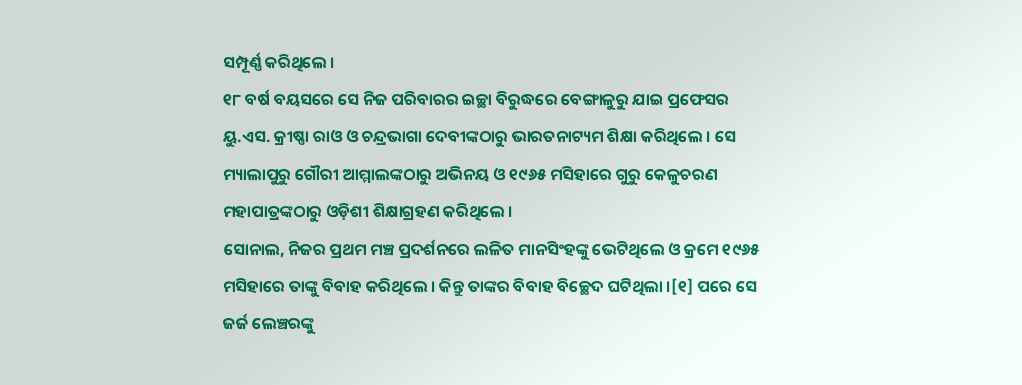ସମ୍ପୂର୍ଣ୍ଣ କରିଥିଲେ ।
୧୮ ବର୍ଷ ବୟସରେ ସେ ନିଜ ପରିବାରର ଇଚ୍ଛା ବିରୁଦ୍ଧରେ ବେଙ୍ଗାଳୁରୁ ଯାଇ ପ୍ରଫେସର ୟୁ.ଏସ. କ୍ରୀଷ୍ଣା ରାଓ ଓ ଚନ୍ଦ୍ରଭାଗା ଦେବୀଙ୍କଠାରୁ ଭାରତନାଟ୍ୟମ ଶିକ୍ଷା କରିଥିଲେ । ସେ ମ୍ୟାଲାପୁରୁ ଗୌରୀ ଆମ୍ମାଲଙ୍କଠାରୁ ଅଭିନୟ ଓ ୧୯୬୫ ମସିହାରେ ଗୁରୁ କେଳୁଚରଣ ମହାପାତ୍ରଙ୍କଠାରୁ ଓଡ଼ିଶୀ ଶିକ୍ଷାଗ୍ରହଣ କରିଥିଲେ ।
ସୋନାଲ, ନିଜର ପ୍ରଥମ ମଞ୍ଚ ପ୍ରଦର୍ଶନରେ ଲଳିତ ମାନସିଂହଙ୍କୁ ଭେଟିଥିଲେ ଓ କ୍ରମେ ୧୯୬୫ ମସିହାରେ ତାଙ୍କୁ ବିବାହ କରିଥିଲେ । କିନ୍ତୁ ତାଙ୍କର ବିବାହ ବିଚ୍ଛେଦ ଘଟିଥିଲା ।[୧] ପରେ ସେ ଜର୍ଜ ଲେଞ୍ଚରଙ୍କୁ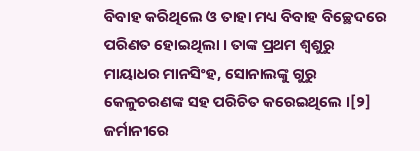ବିବାହ କରିଥିଲେ ଓ ତାହା ମଧ୍ୟ ବିବାହ ବିଚ୍ଛେଦରେ ପରିଣତ ହୋଇଥିଲା । ତାଙ୍କ ପ୍ରଥମ ଶ୍ୱଶୁରୁ ମାୟାଧର ମାନସିଂହ, ସୋନାଲଙ୍କୁ ଗୁରୁ କେଳୁଚରଣଙ୍କ ସହ ପରିଚିତ କରେଇଥିଲେ ।[୨] ଜର୍ମାନୀରେ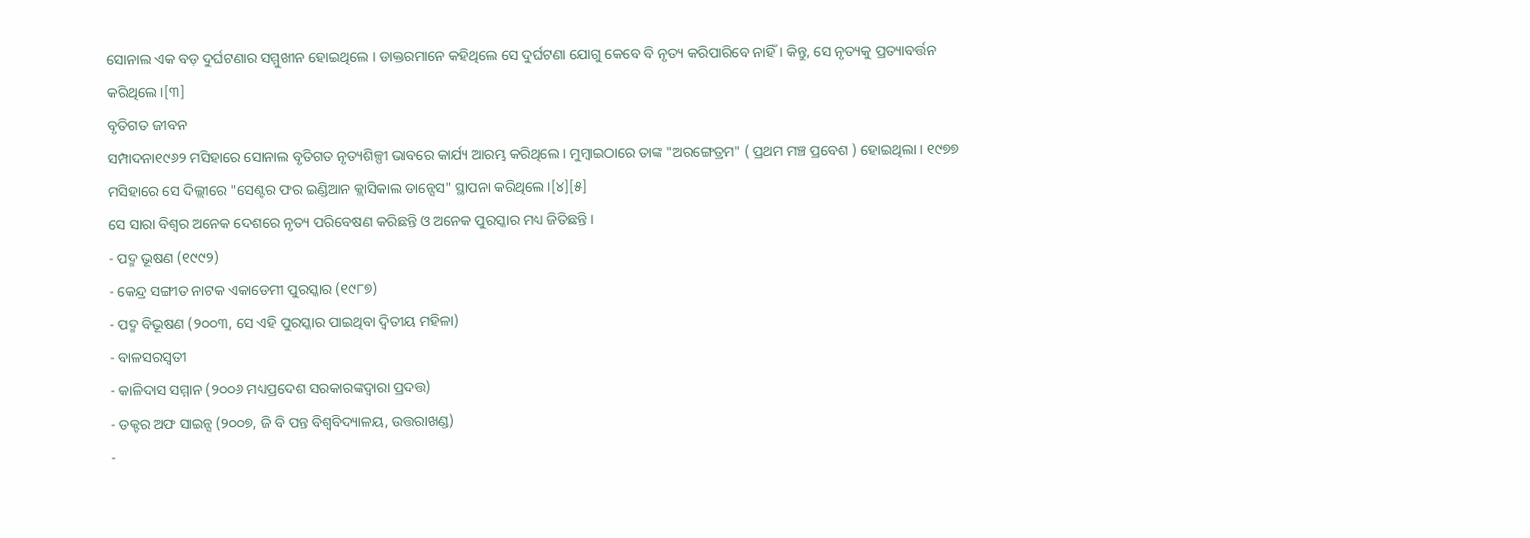ସୋନାଲ ଏକ ବଡ଼ ଦୁର୍ଘଟଣାର ସମ୍ମୁଖୀନ ହୋଇଥିଲେ । ଡାକ୍ତରମାନେ କହିଥିଲେ ସେ ଦୁର୍ଘଟଣା ଯୋଗୁ କେବେ ବି ନୃତ୍ୟ କରିପାରିବେ ନାହିଁ । କିନ୍ତୁ, ସେ ନୃତ୍ୟକୁ ପ୍ରତ୍ୟାବର୍ତ୍ତନ କରିଥିଲେ ।[୩]
ବୃତିଗତ ଜୀବନ
ସମ୍ପାଦନା୧୯୬୨ ମସିହାରେ ସୋନାଲ ବୃତିଗତ ନୃତ୍ୟଶିଳ୍ପୀ ଭାବରେ କାର୍ଯ୍ୟ ଆରମ୍ଭ କରିଥିଲେ । ମୁମ୍ବାଇଠାରେ ତାଙ୍କ "ଅରଙ୍ଗେତ୍ରମ" ( ପ୍ରଥମ ମଞ୍ଚ ପ୍ରବେଶ ) ହୋଇଥିଲା । ୧୯୭୭ ମସିହାରେ ସେ ଦିଲ୍ଲୀରେ "ସେଣ୍ଟର ଫର ଇଣ୍ଡିଆନ କ୍ଲାସିକାଲ ଡାନ୍ସେସ" ସ୍ଥାପନା କରିଥିଲେ ।[୪][୫]
ସେ ସାରା ବିଶ୍ୱର ଅନେକ ଦେଶରେ ନୃତ୍ୟ ପରିବେଷଣ କରିଛନ୍ତି ଓ ଅନେକ ପୁରସ୍କାର ମଧ୍ୟ ଜିତିଛନ୍ତି ।
- ପଦ୍ମ ଭୂଷଣ (୧୯୯୨)
- କେନ୍ଦ୍ର ସଙ୍ଗୀତ ନାଟକ ଏକାଡେମୀ ପୁରସ୍କାର (୧୯୮୭)
- ପଦ୍ମ ବିଭୂଷଣ (୨୦୦୩, ସେ ଏହି ପୁରସ୍କାର ପାଇଥିବା ଦ୍ୱିତୀୟ ମହିଳା)
- ବାଳସରସ୍ୱତୀ
- କାଳିଦାସ ସମ୍ମାନ (୨୦୦୬ ମଧ୍ୟପ୍ରଦେଶ ସରକାରଙ୍କଦ୍ୱାରା ପ୍ରଦତ୍ତ)
- ଡକ୍ଟର ଅଫ ସାଇନ୍ସ (୨୦୦୭, ଜି ବି ପନ୍ତ ବିଶ୍ୱବିଦ୍ୟାଳୟ, ଉତ୍ତରାଖଣ୍ଡ)
-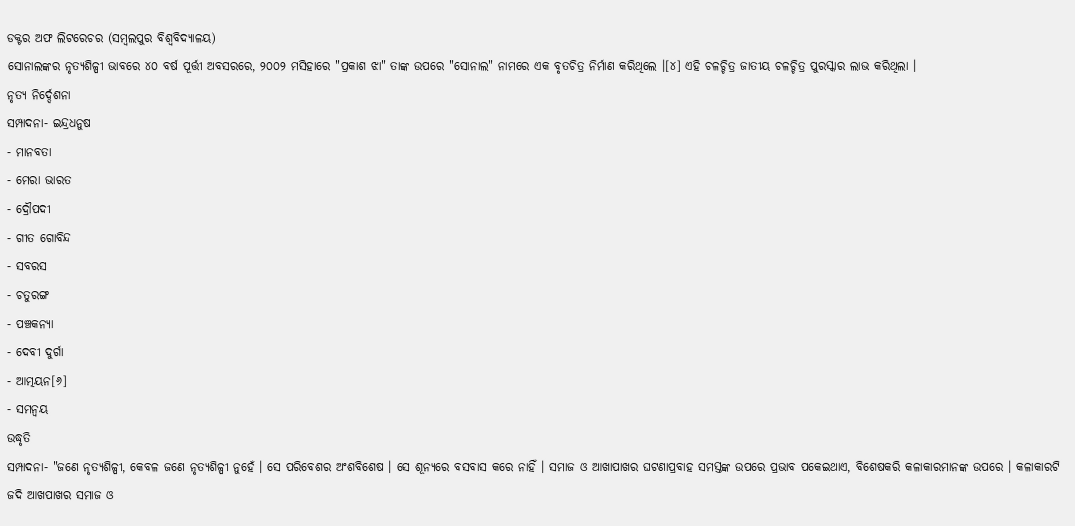ଡକ୍ଟର ଅଫ ଲିଟରେଚର (ସମ୍ବଲପୁର ବିଶ୍ବବିଦ୍ୟାଳୟ)
ସୋନାଲଙ୍କର ନୃତ୍ୟଶିଳ୍ପୀ ଭାବରେ ୪୦ ବର୍ଷ ପୂର୍ତ୍ତୀ ଅବସରରେ, ୨୦୦୨ ମସିହାରେ "ପ୍ରକାଶ ଝା" ତାଙ୍କ ଉପରେ "ସୋନାଲ" ନାମରେ ଏକ ବୃତଚିତ୍ର ନିର୍ମାଣ କରିଥିଲେ ।[୪] ଏହି ଚଳଚ୍ଚିତ୍ର ଜାତୀୟ ଚଳଚ୍ଚିତ୍ର ପୁରସ୍କାର ଲାଭ କରିଥିଲା ।
ନୃତ୍ୟ ନିର୍ଦ୍ଦେଶନା
ସମ୍ପାଦନା- ଇନ୍ଦ୍ରଧନୁଷ
- ମାନବତା
- ମେରା ଭାରତ
- ଦ୍ରୌପଦୀ
- ଗୀତ ଗୋବିନ୍ଦ
- ସବରସ
- ଚତୁରଙ୍ଗ
- ପଞ୍ଚକନ୍ୟା
- ଦେବୀ ଦୁର୍ଗା
- ଆତ୍ମୟନ[୬]
- ସମନ୍ୱୟ
ଉଦ୍ଧୃତି
ସମ୍ପାଦନା- "ଜଣେ ନୃତ୍ୟଶିଳ୍ପୀ, କେବଳ ଜଣେ ନୃତ୍ୟଶିଳ୍ପୀ ନୁହେଁ । ସେ ପରିବେଶର ଅଂଶବିଶେଷ । ସେ ଶୂନ୍ୟରେ ବସବାସ କରେ ନାହିଁ । ସମାଜ ଓ ଆଖାପାଖର ଘଟଣାପ୍ରବାହ ସମସ୍ତଙ୍କ ଉପରେ ପ୍ରଭାବ ପକେଇଥାଏ, ବିଶେଷକରି କଳାକାରମାନଙ୍କ ଉପରେ । କଳାକାରଟି ଜଦି ଆଖପାଖର ସମାଜ ଓ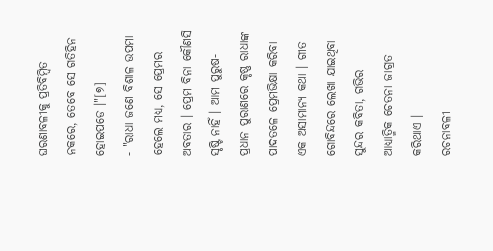ଘରଣାବଳୀକୁ ପ୍ରତିବିମ୍ବିତ ନକରେ, ତେବେ ସେ ଗତିହିନ ହୋଇପଡେ ।"[୭]
- "ରାଧା ଜଣେ ବିଶାଳ ଉପମା ହେଲେ ମଧ୍ୟ, ସେ ପ୍ରେମର ଅବତାର । ପ୍ରେମ ବିନା କୌଣସି ସୃଷ୍ଟି ନାହିଁ । ଆମ ପୁରୁଷ-ପ୍ରଧାନ ପୁରାଣରେ କୃଷ୍ଣ ରାଧାଙ୍କ ପାଦତଳେ ପ୍ରେମଭିକ୍ଷା କରିବା ଏକ ଅସାମାନ୍ୟ କଥା । ଗୀତ ଗୋବିନ୍ଦରେ ଲେଖା ଯାଇଥିବା ସୁନ୍ଦର କବିତା, ଗଭିର ଆଧ୍ୟାତ୍ମିକ ଚେତନା ଜାଗ୍ରତ କରିଥାଏ ।
ରଚନାବଳୀ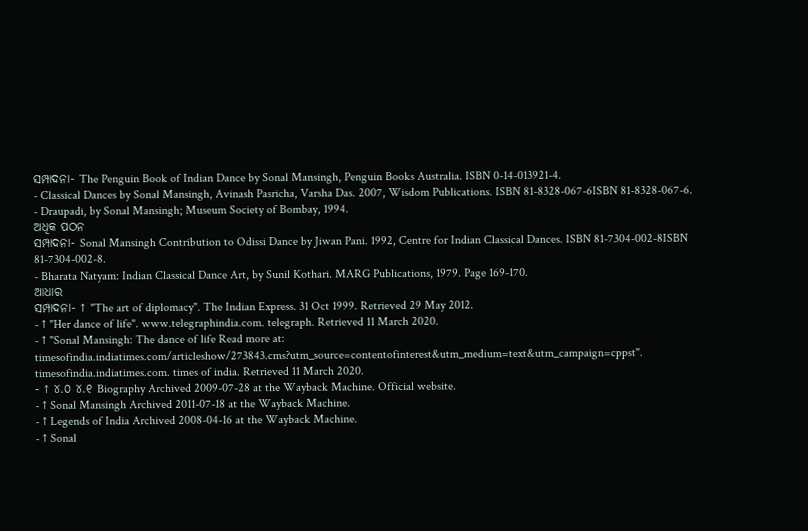ସମ୍ପାଦନା- The Penguin Book of Indian Dance by Sonal Mansingh, Penguin Books Australia. ISBN 0-14-013921-4.
- Classical Dances by Sonal Mansingh, Avinash Pasricha, Varsha Das. 2007, Wisdom Publications. ISBN 81-8328-067-6ISBN 81-8328-067-6.
- Draupadi, by Sonal Mansingh; Museum Society of Bombay, 1994.
ଅଧିକ ପଠନ
ସମ୍ପାଦନା- Sonal Mansingh Contribution to Odissi Dance by Jiwan Pani. 1992, Centre for Indian Classical Dances. ISBN 81-7304-002-8ISBN 81-7304-002-8.
- Bharata Natyam: Indian Classical Dance Art, by Sunil Kothari. MARG Publications, 1979. Page 169-170.
ଆଧାର
ସମ୍ପାଦନା- ↑ "The art of diplomacy". The Indian Express. 31 Oct 1999. Retrieved 29 May 2012.
- ↑ "Her dance of life". www.telegraphindia.com. telegraph. Retrieved 11 March 2020.
- ↑ "Sonal Mansingh: The dance of life Read more at: timesofindia.indiatimes.com/articleshow/273843.cms?utm_source=contentofinterest&utm_medium=text&utm_campaign=cppst". timesofindia.indiatimes.com. times of india. Retrieved 11 March 2020.
- ↑ ୪.୦ ୪.୧ Biography Archived 2009-07-28 at the Wayback Machine. Official website.
- ↑ Sonal Mansingh Archived 2011-07-18 at the Wayback Machine.
- ↑ Legends of India Archived 2008-04-16 at the Wayback Machine.
- ↑ Sonal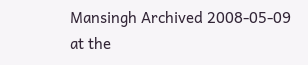Mansingh Archived 2008-05-09 at the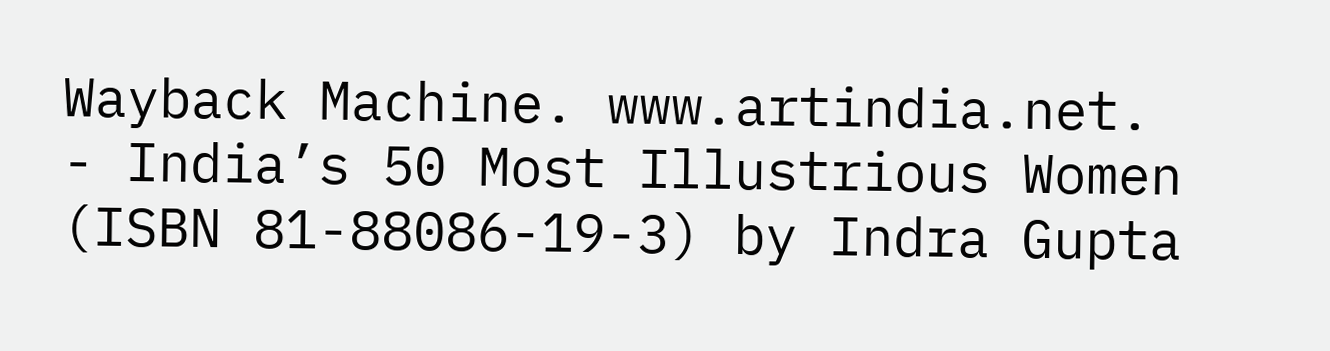Wayback Machine. www.artindia.net.
- India’s 50 Most Illustrious Women (ISBN 81-88086-19-3) by Indra Gupta